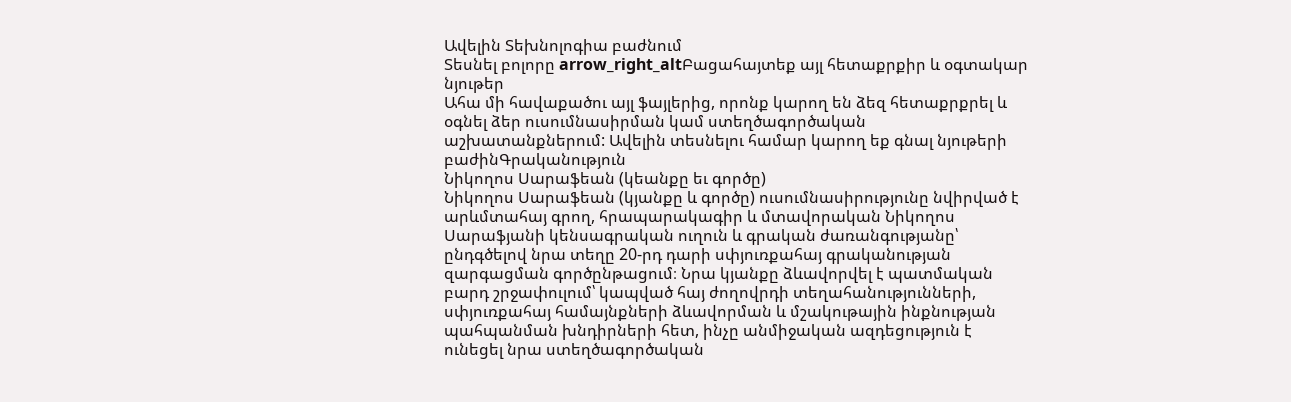Ավելին Տեխնոլոգիա բաժնում
Տեսնել բոլորը arrow_right_altԲացահայտեք այլ հետաքրքիր և օգտակար նյութեր
Ահա մի հավաքածու այլ ֆայլերից, որոնք կարող են ձեզ հետաքրքրել և օգնել ձեր ուսումնասիրման կամ ստեղծագործական աշխատանքներում: Ավելին տեսնելու համար կարող եք գնալ նյութերի բաժինԳրականություն
Նիկողոս Սարաֆեան (կեանքը եւ գործը)
Նիկողոս Սարաֆեան (կյանքը և գործը) ուսումնասիրությունը նվիրված է արևմտահայ գրող, հրապարակագիր և մտավորական Նիկողոս Սարաֆյանի կենսագրական ուղուն և գրական ժառանգությանը՝ ընդգծելով նրա տեղը 20-րդ դարի սփյուռքահայ գրականության զարգացման գործընթացում։ Նրա կյանքը ձևավորվել է պատմական բարդ շրջափուլում՝ կապված հայ ժողովրդի տեղահանությունների, սփյուռքահայ համայնքների ձևավորման և մշակութային ինքնության պահպանման խնդիրների հետ, ինչը անմիջական ազդեցություն է ունեցել նրա ստեղծագործական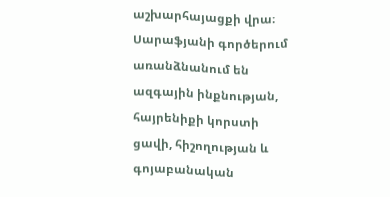աշխարհայացքի վրա։ Սարաֆյանի գործերում առանձնանում են ազգային ինքնության, հայրենիքի կորստի ցավի, հիշողության և գոյաբանական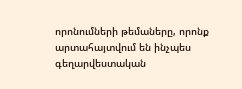որոնումների թեմաները, որոնք արտահայտվում են ինչպես գեղարվեստական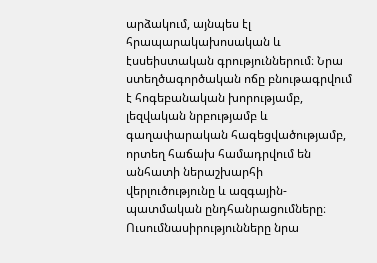արձակում, այնպես էլ հրապարակախոսական և էսսեիստական գրություններում։ Նրա ստեղծագործական ոճը բնութագրվում է հոգեբանական խորությամբ, լեզվական նրբությամբ և գաղափարական հագեցվածությամբ, որտեղ հաճախ համադրվում են անհատի ներաշխարհի վերլուծությունը և ազգային-պատմական ընդհանրացումները։ Ուսումնասիրությունները նրա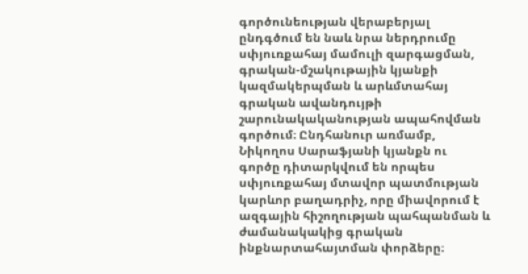գործունեության վերաբերյալ ընդգծում են նաև նրա ներդրումը սփյուռքահայ մամուլի զարգացման, գրական-մշակութային կյանքի կազմակերպման և արևմտահայ գրական ավանդույթի շարունակականության ապահովման գործում։ Ընդհանուր առմամբ, Նիկողոս Սարաֆյանի կյանքն ու գործը դիտարկվում են որպես սփյուռքահայ մտավոր պատմության կարևոր բաղադրիչ, որը միավորում է ազգային հիշողության պահպանման և ժամանակակից գրական ինքնարտահայտման փորձերը։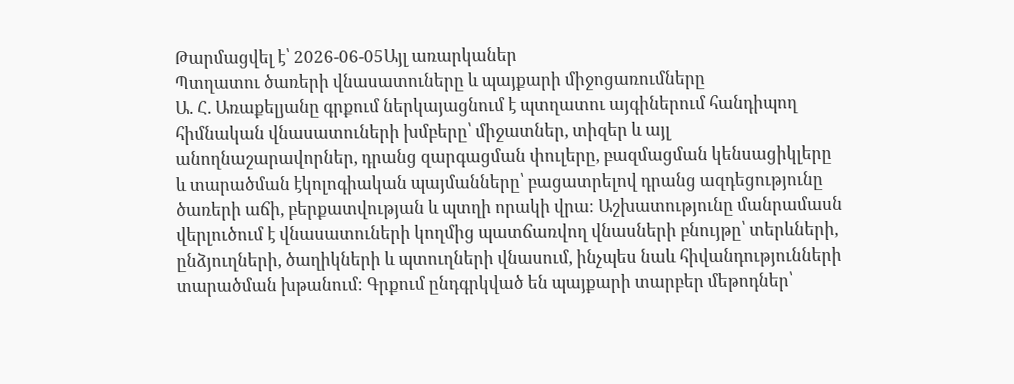Թարմացվել է՝ 2026-06-05Այլ առարկաներ
Պտղատու ծառերի վնասատուները և պայքարի միջոցառումները
Ա. Հ. Առաքելյանը գրքում ներկայացնում է պտղատու այգիներում հանդիպող հիմնական վնասատուների խմբերը՝ միջատներ, տիզեր և այլ անողնաշարավորներ, դրանց զարգացման փուլերը, բազմացման կենսացիկլերը և տարածման էկոլոգիական պայմանները՝ բացատրելով դրանց ազդեցությունը ծառերի աճի, բերքատվության և պտղի որակի վրա։ Աշխատությունը մանրամասն վերլուծում է վնասատուների կողմից պատճառվող վնասների բնույթը՝ տերևների, ընձյուղների, ծաղիկների և պտուղների վնասում, ինչպես նաև հիվանդությունների տարածման խթանում։ Գրքում ընդգրկված են պայքարի տարբեր մեթոդներ՝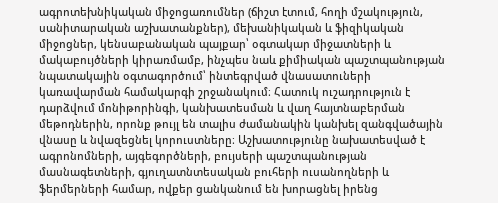ագրոտեխնիկական միջոցառումներ (ճիշտ էտում, հողի մշակություն, սանիտարական աշխատանքներ), մեխանիկական և ֆիզիկական միջոցներ, կենսաբանական պայքար՝ օգտակար միջատների և մակաբույծների կիրառմամբ, ինչպես նաև քիմիական պաշտպանության նպատակային օգտագործում՝ ինտեգրված վնասատուների կառավարման համակարգի շրջանակում։ Հատուկ ուշադրություն է դարձվում մոնիթորինգի, կանխատեսման և վաղ հայտնաբերման մեթոդներին, որոնք թույլ են տալիս ժամանակին կանխել զանգվածային վնասը և նվազեցնել կորուստները։ Աշխատությունը նախատեսված է ագրոնոմների, այգեգործների, բույսերի պաշտպանության մասնագետների, գյուղատնտեսական բուհերի ուսանողների և ֆերմերների համար, ովքեր ցանկանում են խորացնել իրենց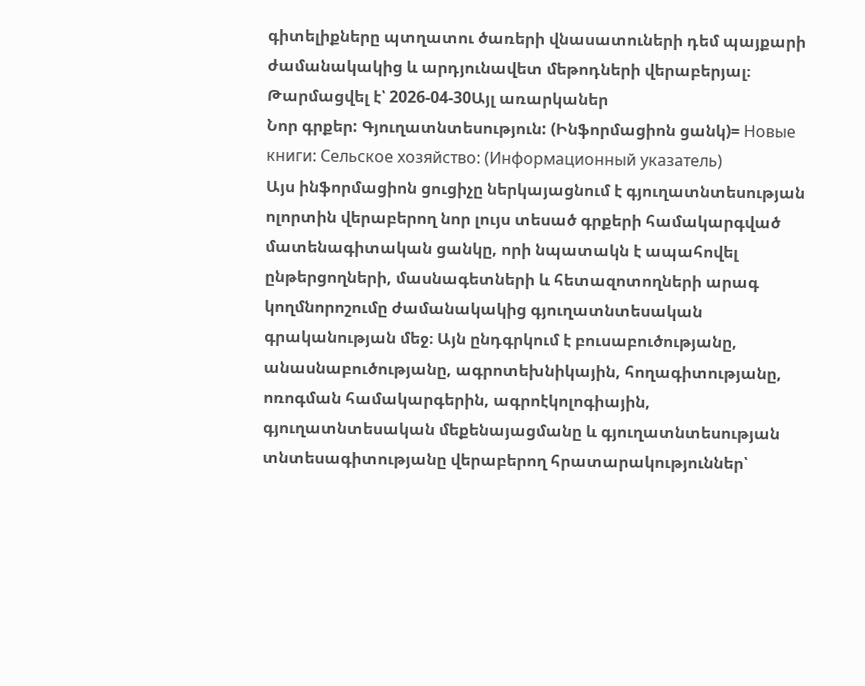գիտելիքները պտղատու ծառերի վնասատուների դեմ պայքարի ժամանակակից և արդյունավետ մեթոդների վերաբերյալ։
Թարմացվել է՝ 2026-04-30Այլ առարկաներ
Նոր գրքեր: Գյուղատնտեսություն: (Ինֆորմացիոն ցանկ)= Новые книги: Сельское хозяйство: (Информационный указатель)
Այս ինֆորմացիոն ցուցիչը ներկայացնում է գյուղատնտեսության ոլորտին վերաբերող նոր լույս տեսած գրքերի համակարգված մատենագիտական ցանկը, որի նպատակն է ապահովել ընթերցողների, մասնագետների և հետազոտողների արագ կողմնորոշումը ժամանակակից գյուղատնտեսական գրականության մեջ։ Այն ընդգրկում է բուսաբուծությանը, անասնաբուծությանը, ագրոտեխնիկային, հողագիտությանը, ոռոգման համակարգերին, ագրոէկոլոգիային, գյուղատնտեսական մեքենայացմանը և գյուղատնտեսության տնտեսագիտությանը վերաբերող հրատարակություններ՝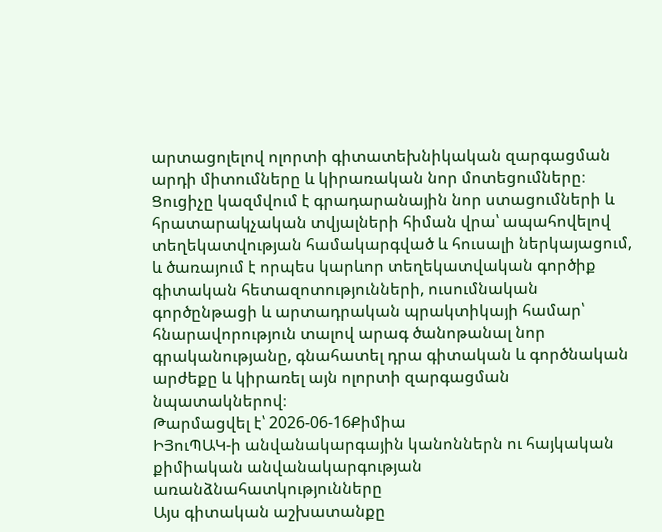արտացոլելով ոլորտի գիտատեխնիկական զարգացման արդի միտումները և կիրառական նոր մոտեցումները։ Ցուցիչը կազմվում է գրադարանային նոր ստացումների և հրատարակչական տվյալների հիման վրա՝ ապահովելով տեղեկատվության համակարգված և հուսալի ներկայացում, և ծառայում է որպես կարևոր տեղեկատվական գործիք գիտական հետազոտությունների, ուսումնական գործընթացի և արտադրական պրակտիկայի համար՝ հնարավորություն տալով արագ ծանոթանալ նոր գրականությանը, գնահատել դրա գիտական և գործնական արժեքը և կիրառել այն ոլորտի զարգացման նպատակներով։
Թարմացվել է՝ 2026-06-16Քիմիա
ԻՅուՊԱԿ-ի անվանակարգային կանոններն ու հայկական քիմիական անվանակարգության առանձնահատկությունները
Այս գիտական աշխատանքը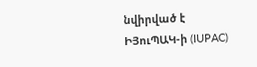նվիրված է ԻՅուՊԱԿ-ի (IUPAC)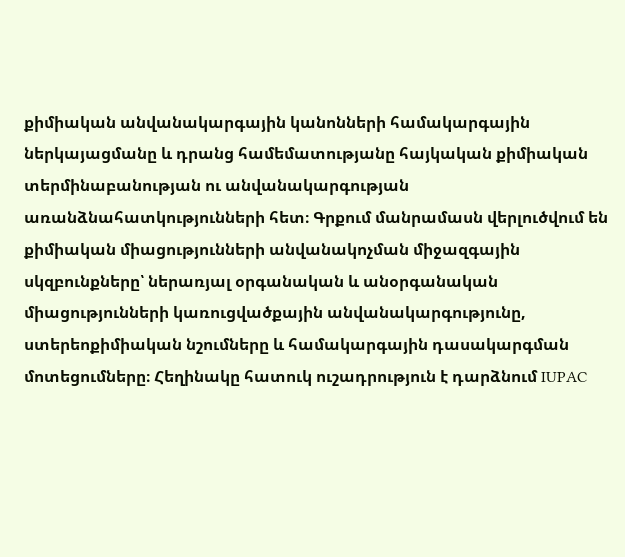քիմիական անվանակարգային կանոնների համակարգային ներկայացմանը և դրանց համեմատությանը հայկական քիմիական տերմինաբանության ու անվանակարգության առանձնահատկությունների հետ։ Գրքում մանրամասն վերլուծվում են քիմիական միացությունների անվանակոչման միջազգային սկզբունքները՝ ներառյալ օրգանական և անօրգանական միացությունների կառուցվածքային անվանակարգությունը, ստերեոքիմիական նշումները և համակարգային դասակարգման մոտեցումները։ Հեղինակը հատուկ ուշադրություն է դարձնում IUPAC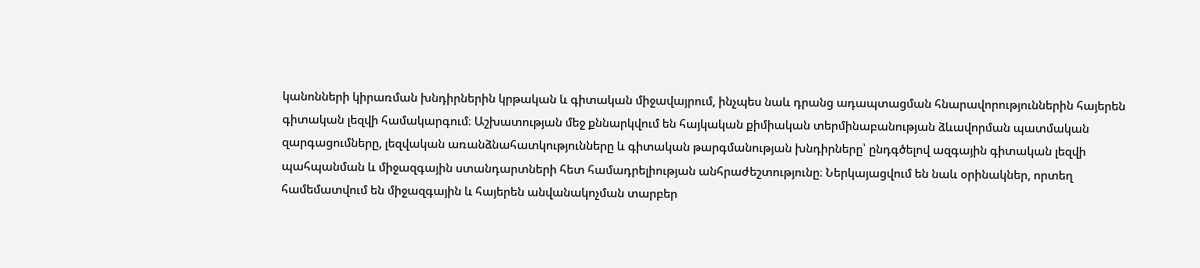կանոնների կիրառման խնդիրներին կրթական և գիտական միջավայրում, ինչպես նաև դրանց ադապտացման հնարավորություններին հայերեն գիտական լեզվի համակարգում։ Աշխատության մեջ քննարկվում են հայկական քիմիական տերմինաբանության ձևավորման պատմական զարգացումները, լեզվական առանձնահատկությունները և գիտական թարգմանության խնդիրները՝ ընդգծելով ազգային գիտական լեզվի պահպանման և միջազգային ստանդարտների հետ համադրելիության անհրաժեշտությունը։ Ներկայացվում են նաև օրինակներ, որտեղ համեմատվում են միջազգային և հայերեն անվանակոչման տարբեր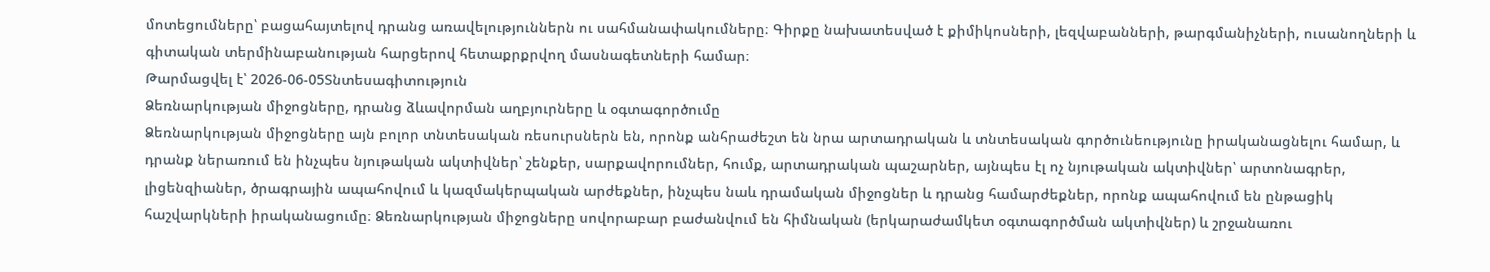մոտեցումները՝ բացահայտելով դրանց առավելություններն ու սահմանափակումները։ Գիրքը նախատեսված է քիմիկոսների, լեզվաբանների, թարգմանիչների, ուսանողների և գիտական տերմինաբանության հարցերով հետաքրքրվող մասնագետների համար։
Թարմացվել է՝ 2026-06-05Տնտեսագիտություն
Ձեռնարկության միջոցները, դրանց ձևավորման աղբյուրները և օգտագործումը
Ձեռնարկության միջոցները այն բոլոր տնտեսական ռեսուրսներն են, որոնք անհրաժեշտ են նրա արտադրական և տնտեսական գործունեությունը իրականացնելու համար, և դրանք ներառում են ինչպես նյութական ակտիվներ՝ շենքեր, սարքավորումներ, հումք, արտադրական պաշարներ, այնպես էլ ոչ նյութական ակտիվներ՝ արտոնագրեր, լիցենզիաներ, ծրագրային ապահովում և կազմակերպական արժեքներ, ինչպես նաև դրամական միջոցներ և դրանց համարժեքներ, որոնք ապահովում են ընթացիկ հաշվարկների իրականացումը։ Ձեռնարկության միջոցները սովորաբար բաժանվում են հիմնական (երկարաժամկետ օգտագործման ակտիվներ) և շրջանառու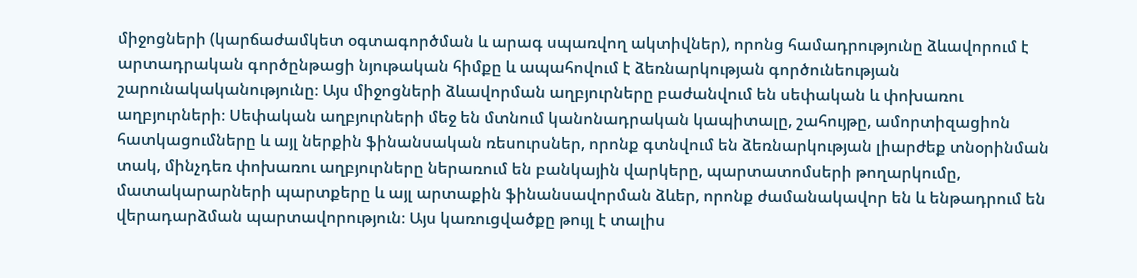միջոցների (կարճաժամկետ օգտագործման և արագ սպառվող ակտիվներ), որոնց համադրությունը ձևավորում է արտադրական գործընթացի նյութական հիմքը և ապահովում է ձեռնարկության գործունեության շարունակականությունը։ Այս միջոցների ձևավորման աղբյուրները բաժանվում են սեփական և փոխառու աղբյուրների։ Սեփական աղբյուրների մեջ են մտնում կանոնադրական կապիտալը, շահույթը, ամորտիզացիոն հատկացումները և այլ ներքին ֆինանսական ռեսուրսներ, որոնք գտնվում են ձեռնարկության լիարժեք տնօրինման տակ, մինչդեռ փոխառու աղբյուրները ներառում են բանկային վարկերը, պարտատոմսերի թողարկումը, մատակարարների պարտքերը և այլ արտաքին ֆինանսավորման ձևեր, որոնք ժամանակավոր են և ենթադրում են վերադարձման պարտավորություն։ Այս կառուցվածքը թույլ է տալիս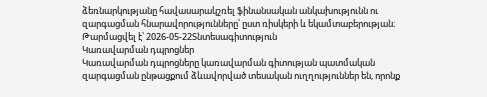ձեռնարկությանը հավասարակշռել ֆինանսական անկախությունն ու զարգացման հնարավորությունները՝ ըստ ռիսկերի և եկամտաբերության։
Թարմացվել է՝ 2026-05-22Տնտեսագիտություն
Կառավարման դպրոցներ
Կառավարման դպրոցները կառավարման գիտության պատմական զարգացման ընթացքում ձևավորված տեսական ուղղություններ են, որոնք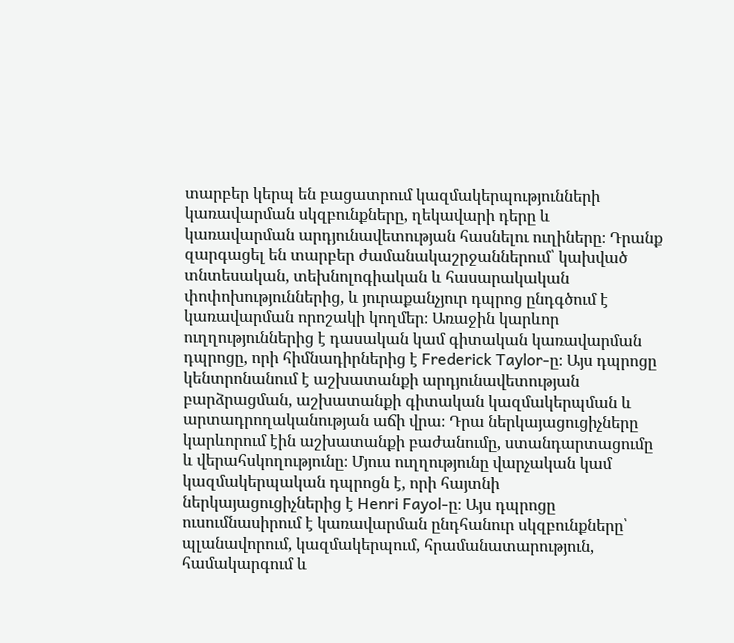տարբեր կերպ են բացատրում կազմակերպությունների կառավարման սկզբունքները, ղեկավարի դերը և կառավարման արդյունավետության հասնելու ուղիները։ Դրանք զարգացել են տարբեր ժամանակաշրջաններում՝ կախված տնտեսական, տեխնոլոգիական և հասարակական փոփոխություններից, և յուրաքանչյուր դպրոց ընդգծում է կառավարման որոշակի կողմեր։ Առաջին կարևոր ուղղություններից է դասական կամ գիտական կառավարման դպրոցը, որի հիմնադիրներից է Frederick Taylor-ը։ Այս դպրոցը կենտրոնանում է աշխատանքի արդյունավետության բարձրացման, աշխատանքի գիտական կազմակերպման և արտադրողականության աճի վրա։ Դրա ներկայացուցիչները կարևորում էին աշխատանքի բաժանումը, ստանդարտացումը և վերահսկողությունը։ Մյուս ուղղությունը վարչական կամ կազմակերպական դպրոցն է, որի հայտնի ներկայացուցիչներից է Henri Fayol-ը։ Այս դպրոցը ուսումնասիրում է կառավարման ընդհանուր սկզբունքները՝ պլանավորում, կազմակերպում, հրամանատարություն, համակարգում և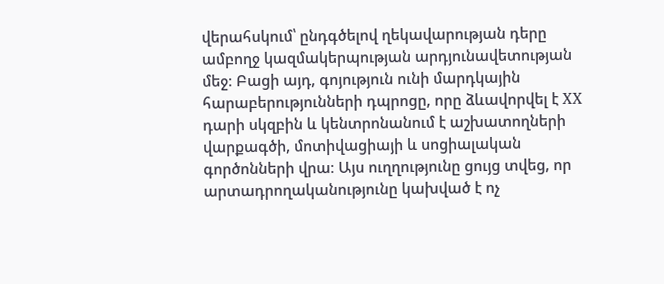վերահսկում՝ ընդգծելով ղեկավարության դերը ամբողջ կազմակերպության արդյունավետության մեջ։ Բացի այդ, գոյություն ունի մարդկային հարաբերությունների դպրոցը, որը ձևավորվել է XX դարի սկզբին և կենտրոնանում է աշխատողների վարքագծի, մոտիվացիայի և սոցիալական գործոնների վրա։ Այս ուղղությունը ցույց տվեց, որ արտադրողականությունը կախված է ոչ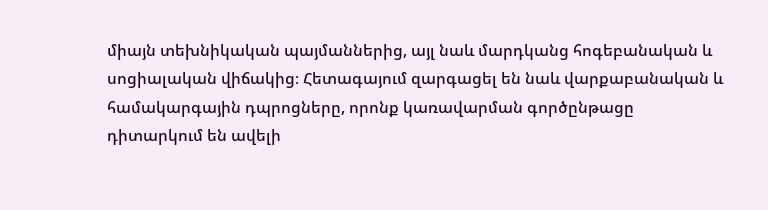միայն տեխնիկական պայմաններից, այլ նաև մարդկանց հոգեբանական և սոցիալական վիճակից։ Հետագայում զարգացել են նաև վարքաբանական և համակարգային դպրոցները, որոնք կառավարման գործընթացը դիտարկում են ավելի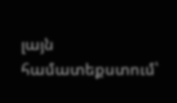լայն համատեքստում՝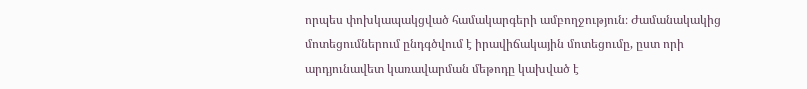որպես փոխկապակցված համակարգերի ամբողջություն։ Ժամանակակից մոտեցումներում ընդգծվում է իրավիճակային մոտեցումը, ըստ որի արդյունավետ կառավարման մեթոդը կախված է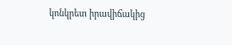կոնկրետ իրավիճակից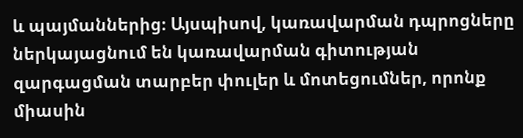և պայմաններից։ Այսպիսով, կառավարման դպրոցները ներկայացնում են կառավարման գիտության զարգացման տարբեր փուլեր և մոտեցումներ, որոնք միասին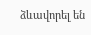ձևավորել են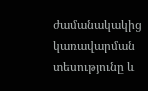ժամանակակից կառավարման տեսությունը և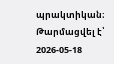պրակտիկան։
Թարմացվել է՝ 2026-05-18